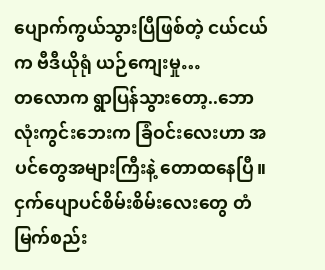ပျောက်ကွယ်သွားပြီဖြစ်တဲ့ ငယ်ငယ်က ဗီဒီယိုရုံ ယဉ်ကျေးမှု…
တလောက ရွာပြန်သွားတော့..ဘောလုံးကွင်းဘေးက ခြံဝင်းလေးဟာ အပင်တွေအများကြီးနဲ့ တောထနေပြီ။
ငှက်ပျောပင်စိမ်းစိမ်းလေးတွေ တံမြက်စည်း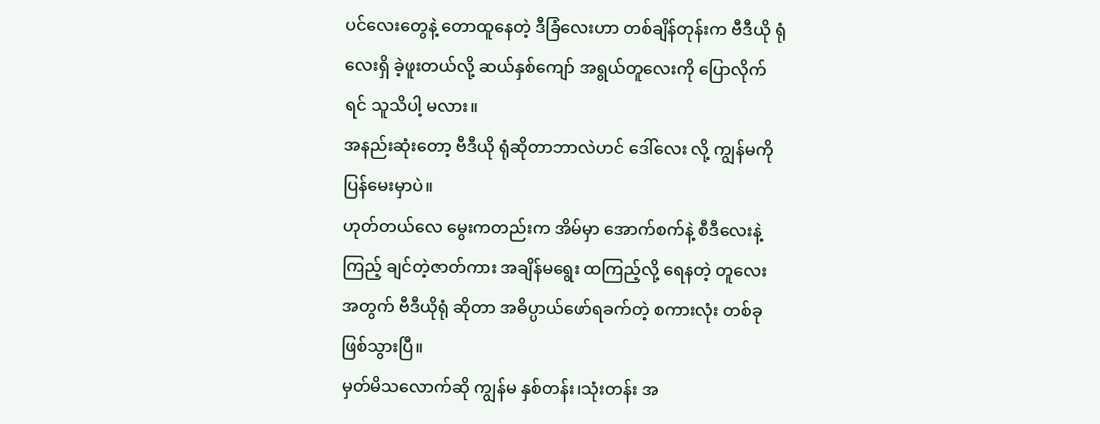ပင်လေးတွေနဲ့ တောထူနေတဲ့ ဒီခြံလေးဟာ တစ်ချိန်တုန်းက ဗီဒီယို ရုံလေးရှိ ခဲ့ဖူးတယ်လို့ ဆယ်နှစ်ကျော် အရွယ်တူလေးကို ပြောလိုက်ရင် သူသိပါ့ မလား။
အနည်းဆုံးတော့ ဗီဒီယို ရုံဆိုတာဘာလဲဟင် ဒေါ်လေး လို့ ကျွန်မကိုပြန်မေးမှာပဲ။
ဟုတ်တယ်လေ မွေးကတည်းက အိမ်မှာ အောက်စက်နဲ့ စီဒီလေးနဲ့ ကြည့် ချင်တဲ့ဇာတ်ကား အချိန်မရွေး ထကြည့်လို့ ရေနတဲ့ တူလေးအတွက် ဗီဒီယိုရုံ ဆိုတာ အဓိပ္ပာယ်ဖော်ရခက်တဲ့ စကားလုံး တစ်ခုဖြစ်သွားပြီ။
မှတ်မိသလောက်ဆို ကျွန်မ နှစ်တန်း၊သုံးတန်း အ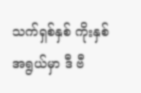သက်ရှစ်နှစ် ကိုးနှစ်အရွယ်မှာ ဒီ ဗီ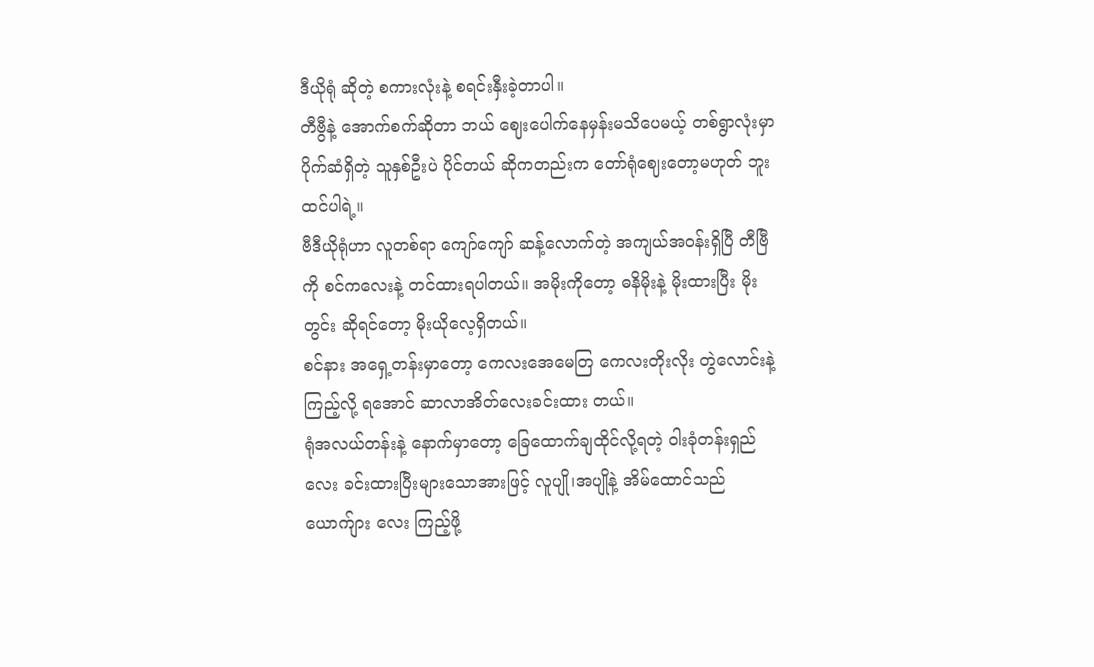ဒီယိုရုံ ဆိုတဲ့ စကားလုံးနဲ့ စရင်းနှီးခဲ့တာပါ။
တီဗွီနဲ့ အောက်စက်ဆိုတာ ဘယ် ဈေးပေါက်နေမှန်းမသိပေမယ့် တစ်ရွာလုံးမှာ ပိုက်ဆံရှိတဲ့ သူနှစ်ဦးပဲ ပိုင်တယ် ဆိုကတည်းက တော်ရုံဈေးတော့မဟုတ် ဘူးထင်ပါရဲ့။
ဗီဒီယိုရုံဟာ လူတစ်ရာ ကျော်ကျော် ဆန့်လောက်တဲ့ အကျယ်အဝန်းရှိပြီ တီဗြီကို စင်ကလေးနဲ့ တင်ထားရပါတယ်။ အမိုးကိုတော့ ဓနိမိုးနဲ့ မိုးထားပြီး မိုးတွင်း ဆိုရင်တော့ မိုးယိုလေ့ရှိတယ်။
စင်နား အရှေ့တန်းမှာတော့ ကေလးအေမေတြ ကေလးတိုးလိုး တွဲလောင်းနဲ့ ကြည့်လို့ ရအောင် ဆာလာအိတ်လေးခင်းထား တယ်။
ရုံအလယ်တန်းနဲ့ နောက်မှာတော့ ခြေထောက်ချထိုင်လို့ရတဲ့ ဝါးခုံတန်းရှည် လေး ခင်းထားပြီးများသောအားဖြင့် လူပျို၊အပျိုနဲ့ အိမ်ထောင်သည် ယောက်ျား လေး ကြည့်ဖို့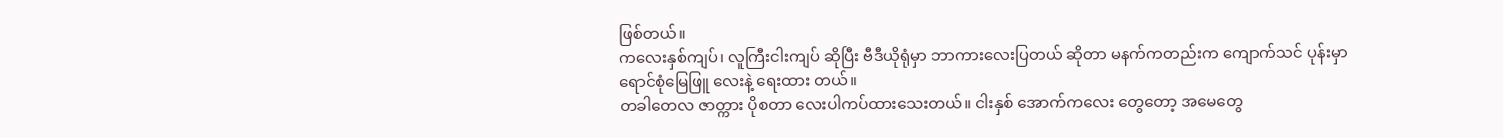ဖြစ်တယ်။
ကလေးနှစ်ကျပ်၊ လူကြီးငါးကျပ် ဆိုပြီး ဗီဒီယိုရုံမှာ ဘာကားလေးပြတယ် ဆိုတာ မနက်ကတည်းက ကျောက်သင် ပုန်းမှာ ရောင်စုံမြေဖြူ လေးနဲ့ ရေးထား တယ်။
တခါတေလ ဇာတ္ကား ပိုစတာ လေးပါကပ်ထားသေးတယ်။ ငါးနှစ် အောက်ကလေး တွေတော့ အမေတွေ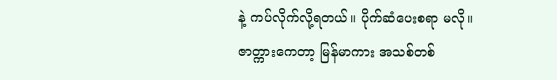နဲ့ ကပ်လိုက်လို့ရတယ်။ ပိုက်ဆံပေးစရာ မလို။
ဇာတ္ကားကေတာ့ မြန်မာကား အသစ်တစ်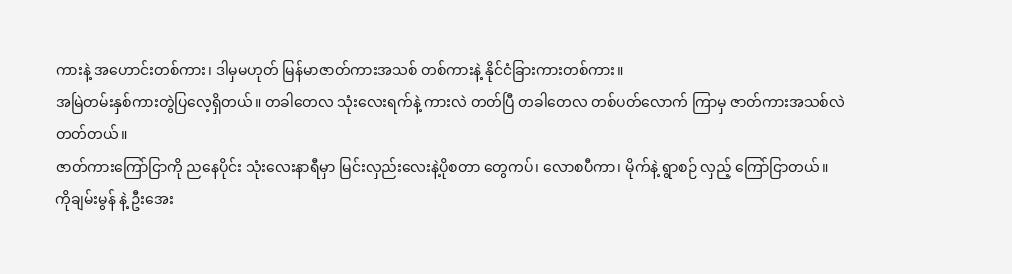ကားနဲ့ အဟောင်းတစ်ကား၊ ဒါမှမဟုတ် မြန်မာဇာတ်ကားအသစ် တစ်ကားနဲ့ နိုင်ငံခြားကားတစ်ကား။
အမြဲတမ်းနှစ်ကားတွဲပြလေ့ရှိတယ်။ တခါတေလ သုံးလေးရက်နဲ့ ကားလဲ တတ်ပြီ တခါတေလ တစ်ပတ်လောက် ကြာမှ ဇာတ်ကားအသစ်လဲတတ်တယ်။
ဇာတ်ကားကြော်ငြာကို ညနေပိုင်း သုံးလေးနာရီမှာ မြင်းလှည်းလေးနဲ့ပိုစတာ တွေကပ်၊ လောစပီကာ၊ မိုက်နဲ့ ရွာစဉ် လှည့် ကြော်ငြာတယ်။
ကိုချမ်းမွန် နဲ့ ဦးအေး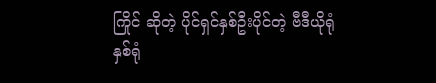ကြိုင် ဆိုတဲ့ ပိုင်ရှင်နှစ်ဦးပိုင်တဲ့ ဗီဒီယိုရုံနှစ်ရုံ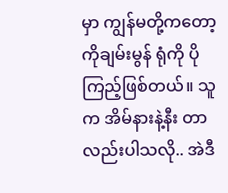မှာ ကျွန်မတို့ကတော့ ကိုချမ်းမွန် ရုံကို ပိုကြည့်ဖြစ်တယ်။ သူက အိမ်နားနဲ့နီး တာလည်းပါသလို.. အဲဒီ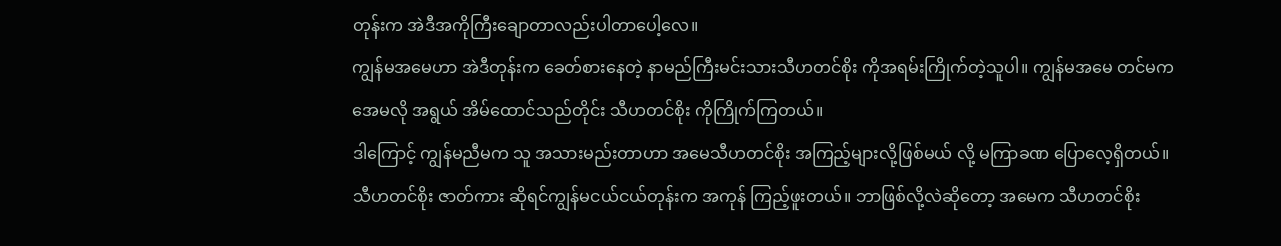တုန်းက အဲဒီအကိုကြီးချောတာလည်းပါတာပေါ့လေ။
ကျွန်မအမေဟာ အဲဒီတုန်းက ခေတ်စားနေတဲ့ နာမည်ကြီးမင်းသားသီဟတင်စိုး ကိုအရမ်းကြိုက်တဲ့သူပါ။ ကျွန်မအမေ တင်မက အေမလို အရွယ် အိမ်ထောင်သည်တိုင်း သီဟတင်စိုး ကိုကြိုက်ကြတယ်။
ဒါကြောင့် ကျွန်မညီမက သူ အသားမည်းတာဟာ အမေသီဟတင်စိုး အကြည့်များလို့ဖြစ်မယ် လို့ မကြာခဏ ပြောလေ့ရှိတယ်။
သီဟတင်စိုး ဇာတ်ကား ဆိုရင်ကျွန်မငယ်ငယ်တုန်းက အကုန် ကြည့်ဖူးတယ်။ ဘာဖြစ်လို့လဲဆိုတော့ အမေက သီဟတင်စိုး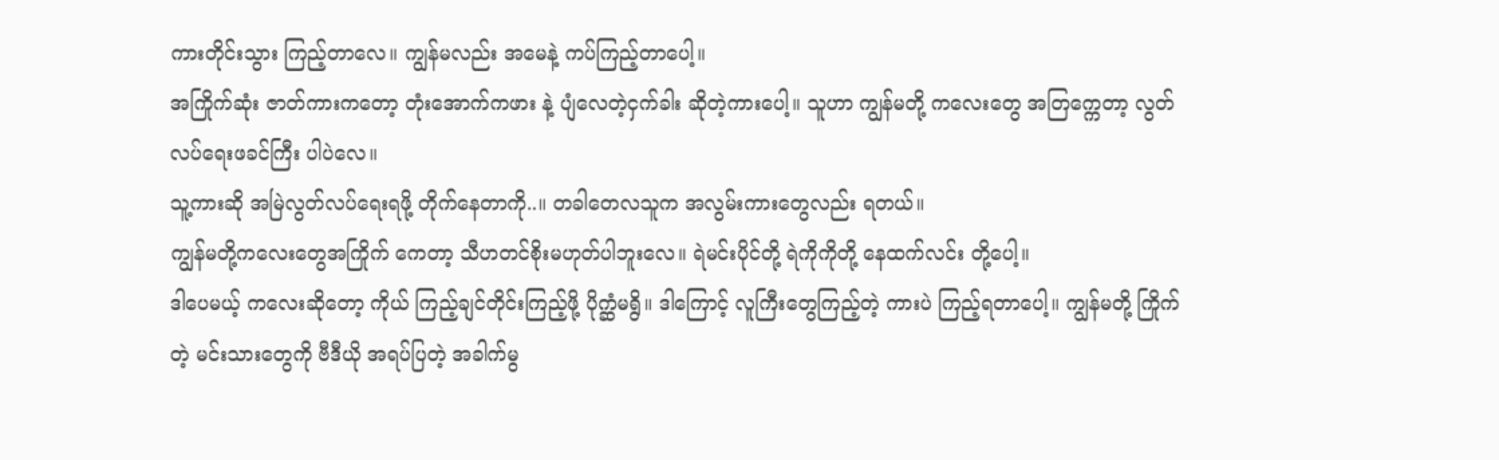ကားတိုင်းသွား ကြည့်တာလေ။ ကျွန်မလည်း အမေနဲ့ ကပ်ကြည့်တာပေါ့။
အကြိုက်ဆုံး ဇာတ်ကားကတော့ တုံးအောက်ကဖား နဲ့ ပျံလေတဲ့ငှက်ခါး ဆိုတဲ့ကားပေါ့။ သူဟာ ကျွန်မတို့ ကလေးတွေ အတြက္ကေတာ့ လွတ် လပ်ရေးဖခင်ကြီး ပါပဲလေ။
သူ့ကားဆို အမြဲလွတ်လပ်ရေးရဖို့ တိုက်နေတာကို..။ တခါတေလသူက အလွမ်းကားတွေလည်း ရတယ်။
ကျွန်မတို့ကလေးတွေအကြိုက် ကေတာ့ သီဟတင်စိုးမဟုတ်ပါဘူးလေ။ ရဲမင်းပိုင်တို့ ရဲကိုကိုတို့ နေထက်လင်း တို့ပေါ့။
ဒါပေမယ့် ကလေးဆိုတော့ ကိုယ် ကြည့်ချင်တိုင်းကြည့်ဖို့ ပိုက္ဆံမရွိ။ ဒါကြောင့် လူကြီးတွေကြည့်တဲ့ ကားပဲ ကြည့်ရတာပေါ့။ ကျွန်မတို့ ကြိုက်တဲ့ မင်းသားတွေကို ဗီဒီယို အရပ်ပြတဲ့ အခါက်မွ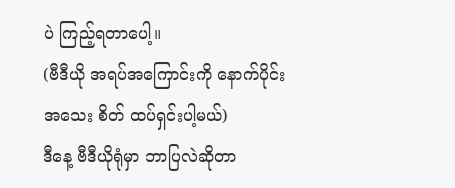ပဲ ကြည့်ရတာပေါ့။
(ဗီဒီယို အရပ်အကြောင်းကို နောက်ပိုင်း အသေး စိတ် ထပ်ရှင်းပါ့မယ်)
ဒီနေ့ ဗီဒီယိုရုံမှာ ဘာပြလဲဆိုတာ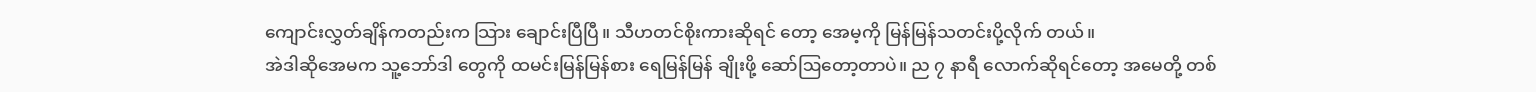ကျောင်းလွှတ်ချိန်ကတည်းက သြား ချောင်းပြီပြီ။ သီဟတင်စိုးကားဆိုရင် တော့ အေမ့ကို မြန်မြန်သတင်းပို့လိုက် တယ်။
အဲဒါဆိုအေမက သူ့ဘော်ဒါ တွေကို ထမင်းမြန်မြန်စား ရေမြန်မြန် ချိုးဖို့ ဆော်ဩတော့တာပဲ။ ည ၇ နာရီ လောက်ဆိုရင်တော့ အမေတို့ တစ်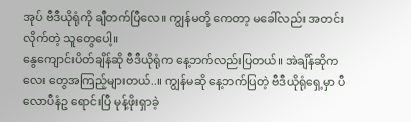အုပ် ဗီဒီယိုရုံကို ချီတက်ပြီလေ။ ကျွန်မတို့ ကေတာ့ မခေါ်လည်း အတင်းလိုက်တဲ့ သူတွေပေါ့။
နွေကျောင်းပိတ်ချိန်ဆို ဗီဒီယိုရုံက နေ့ဘက်လည်းပြတယ်။ အဲချိန်ဆိုကလေး တွေအကြည့်များတယ်..။ ကျွန်မဆို နေ့ဘက်ပြတဲ့ ဗီဒီယိုရုံရှေ့မှာ ပီလောပီနံဥ ရောင်းပြီ မုန့်ဖိုးရှာခဲ့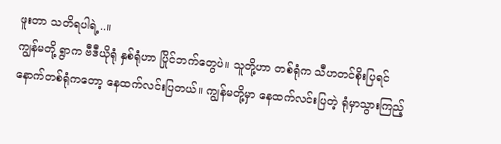ဖူးတာ သတိရပါရဲ့..။
ကျွန်မတို့ ရွာက ဗီဒီယိုရုံ နှစ်ရုံဟာ ပြိုင်ဘက်တွေပဲ။ သူတို့ဟာ တစ်ရုံက သီဟတင်စိုးပြရင် နောက်တစ်ရုံကတော့ နေထက်လင်းပြတယ်။ ကျွန်မတို့မှာ နေထက်လင်းပြတဲ့ ရုံမှာသွားကြည့်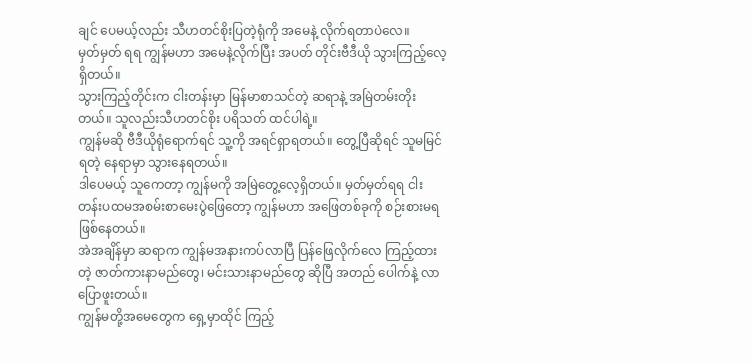ချင် ပေမယ့်လည်း သီဟတင်စိုးပြတဲ့ရုံကို အမေနဲ့ လိုက်ရတာပဲလေ။
မှတ်မှတ် ရရ ကျွန်မဟာ အမေနဲ့လိုက်ပြီး အပတ် တိုင်းဗီဒီယို သွားကြည့်လေ့ရှိတယ်။
သွားကြည့်တိုင်းက ငါးတန်းမှာ မြန်မာစာသင်တဲ့ ဆရာနဲ့ အမြဲတမ်းတိုး တယ်။ သူလည်းသီဟတင်စိုး ပရိသတ် ထင်ပါရဲ့။
ကျွန်မဆို ဗီဒီယိုရုံရောက်ရင် သူ့ကို အရင်ရှာရတယ်။ တွေ့ပြီဆိုရင် သူမမြင် ရတဲ့ နေရာမှာ သွားနေရတယ်။
ဒါပေမယ့် သူကေတာ့ ကျွန်မကို အမြဲတွေ့လေ့ရှိတယ်။ မှတ်မှတ်ရရ ငါးတန်းပထမအစမ်းစာမေးပွဲဖြေတော့ ကျွန်မဟာ အဖြေတစ်ခုကို စဉ်းစားမရ ဖြစ်နေတယ်။
အဲအချိန်မှာ ဆရာက ကျွန်မအနားကပ်လာပြီ ပြန်ဖြေလိုက်လေ ကြည့်ထားတဲ့ ဇာတ်ကားနာမည်တွေ၊ မင်းသားနာမည်တွေ ဆိုပြီ အတည် ပေါက်နဲ့ လာပြောဖူးတယ်။
ကျွန်မတို့အမေတွေက ရှေ့မှာထိုင် ကြည့်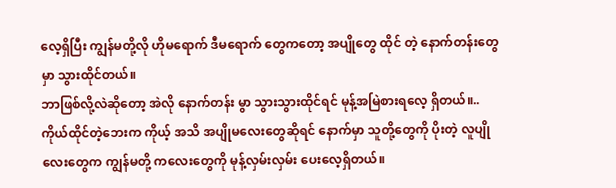လေ့ရှိပြီး ကျွန်မတို့လို ဟိုမရောက် ဒီမရောက် တွေကတော့ အပျိုတွေ ထိုင် တဲ့ နောက်တန်းတွေမှာ သွားထိုင်တယ်။
ဘာဖြစ်လို့လဲဆိုတော့ အဲလို နောက်တန်း မွာ သွားသွားထိုင်ရင် မုန့်အမြဲစားရလေ့ ရှိတယ်။..
ကိုယ်ထိုင်တဲ့ဘေးက ကိုယ့် အသိ အပျိုမလေးတွေဆိုရင် နောက်မှာ သူတို့တွေကို ပိုးတဲ့ လူပျိုလေးတွေက ကျွန်မတို့ ကလေးတွေကို မုန့်လှမ်းလှမ်း ပေးလေ့ရှိတယ်။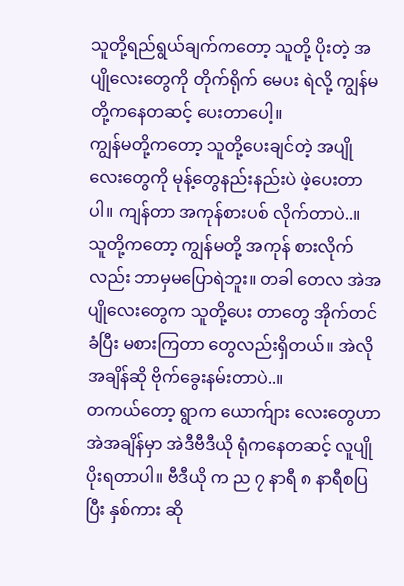သူတို့ရည်ရွယ်ချက်ကတော့ သူတို့ ပိုးတဲ့ အပျိုလေးတွေကို တိုက်ရိုက် မေပး ရဲလို့ ကျွန်မတို့ကနေတဆင့် ပေးတာပေါ့။
ကျွန်မတို့ကတော့ သူတို့ပေးချင်တဲ့ အပျိုလေးတွေကို မုန့်တွေနည်းနည်းပဲ ဖဲ့ပေးတာပါ။ ကျန်တာ အကုန်စားပစ် လိုက်တာပဲ..။
သူတို့ကတော့ ကျွန်မတို့ အကုန် စားလိုက်လည်း ဘာမှမပြောရဲဘူး။ တခါ တေလ အဲအပျိုလေးတွေက သူတို့ပေး တာတွေ အိုက်တင်ခံပြီး မစားကြတာ တွေလည်းရှိတယ်။ အဲလိုအချိန်ဆို ဗိုက်ခွေးနမ်းတာပဲ..။
တကယ်တော့ ရွာက ယောက်ျား လေးတွေဟာ အဲအချိန်မှာ အဲဒီဗီဒီယို ရုံကနေတဆင့် လူပျိုပိုးရတာပါ။ ဗီဒီယို က ည ၇ နာရီ ၈ နာရီစပြပြီး နှစ်ကား ဆို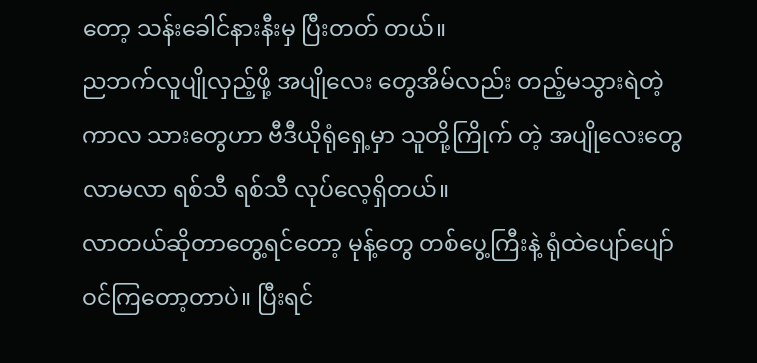တော့ သန်းခေါင်နားနီးမှ ပြီးတတ် တယ်။
ညဘက်လူပျိုလှည့်ဖို့ အပျိုလေး တွေအိမ်လည်း တည့်မသွားရဲတဲ့ ကာလ သားတွေဟာ ဗီဒီယိုရုံရှေ့မှာ သူတို့ကြိုက် တဲ့ အပျိုလေးတွေ လာမလာ ရစ်သီ ရစ်သီ လုပ်လေ့ရှိတယ်။
လာတယ်ဆိုတာတွေ့ရင်တော့ မုန့်တွေ တစ်ပွေ့ကြီးနဲ့ ရုံထဲပျော်ပျော် ဝင်ကြတော့တာပဲ။ ပြီးရင်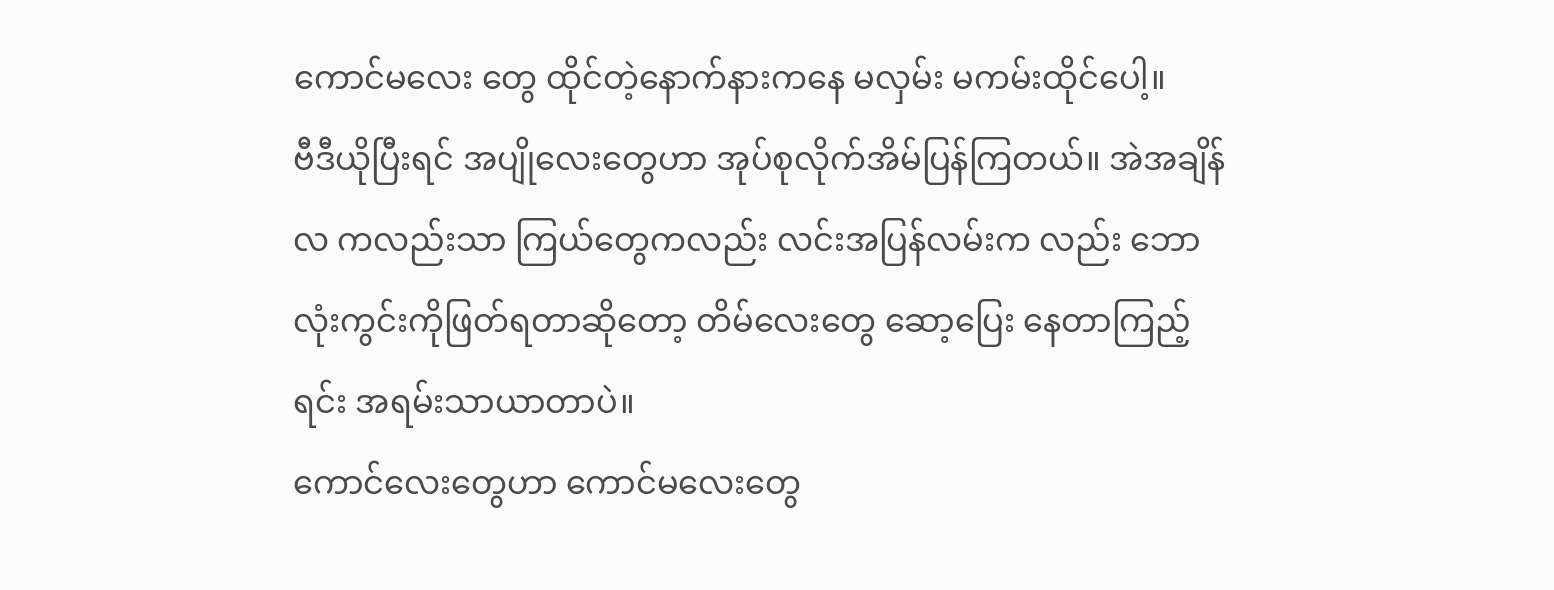ကောင်မလေး တွေ ထိုင်တဲ့နောက်နားကနေ မလှမ်း မကမ်းထိုင်ပေါ့။
ဗီဒီယိုပြီးရင် အပျိုလေးတွေဟာ အုပ်စုလိုက်အိမ်ပြန်ကြတယ်။ အဲအချိန် လ ကလည်းသာ ကြယ်တွေကလည်း လင်းအပြန်လမ်းက လည်း ဘောလုံးကွင်းကိုဖြတ်ရတာဆိုတော့ တိမ်လေးတွေ ဆော့ပြေး နေတာကြည့်ရင်း အရမ်းသာယာတာပဲ။
ကောင်လေးတွေဟာ ကောင်မလေးတွေ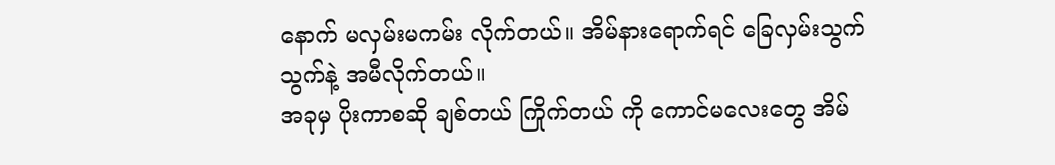နောက် မလှမ်းမကမ်း လိုက်တယ်။ အိမ်နားရောက်ရင် ခြေလှမ်းသွက်သွက်နဲ့ အမီလိုက်တယ်။
အခုမှ ပိုးကာစဆို ချစ်တယ် ကြိုက်တယ် ကို ကောင်မလေးတွေ အိမ်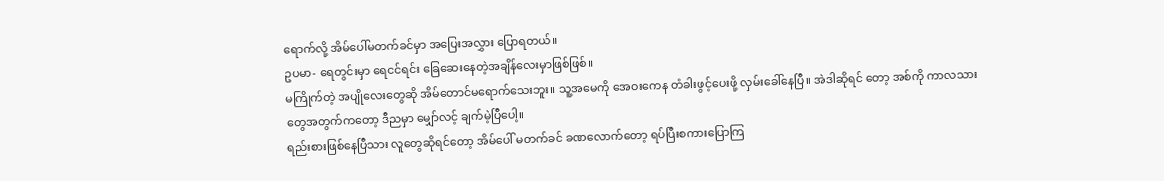ရောက်လို့ အိမ်ပေါ်မတက်ခင်မှာ အပြေးအလွှား ပြောရတယ်။
ဥပမာ- ရေတွင်းမှာ ရေငင်ရင်း ခြေဆေးနေတဲ့အချိန်လေးမှာဖြစ်ဖြစ်။
မကြိုက်တဲ့ အပျိုလေးတွေဆို အိမ်တောင်မရောက်သေးဘူး။ သူ့အမေကို အေဝးကေန တံခါးဖွင့်ပေးဖို့ လှမ်းခေါ်နေပြီ။ အဲဒါဆိုရင် တော့ အစ်ကို ကာလသားတွေအတွက်ကတော့ ဒီညမှာ မျှော်လင့် ချက်မဲ့ပြီပေါ့။
ရည်းစားဖြစ်နေပြီသား လူတွေဆိုရင်တော့ အိမ်ပေါ် မတက်ခင် ခဏလောက်တော့ ရပ်ပြီးစကားပြောကြ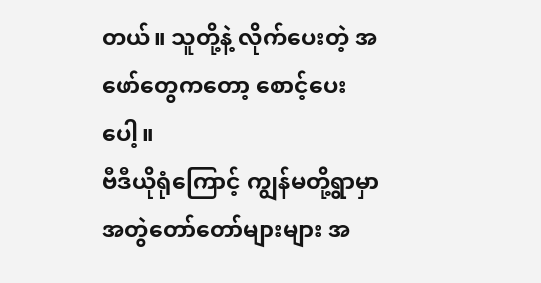တယ်။ သူတို့နဲ့ လိုက်ပေးတဲ့ အဖော်တွေကတော့ စောင့်ပေးပေါ့။
ဗီဒီယိုရုံကြောင့် ကျွန်မတို့ရွာမှာ အတွဲတော်တော်များများ အ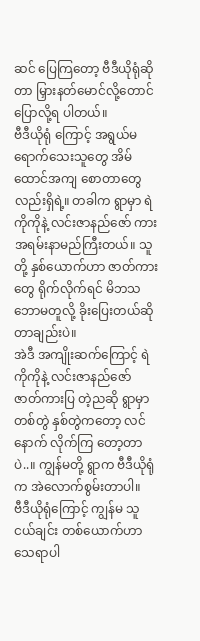ဆင် ပြေကြတော့ ဗီဒီယိုရုံဆိုတာ မြှားနတ်မောင်လို့တောင် ပြောလို့ရ ပါတယ်။
ဗီဒီယိုရုံ ကြောင့် အရွယ်မရောက်သေးသူတွေ အိမ်ထောင်အကျ စောတာတွေလည်းရှိရဲ့။ တခါက ရွာမှာ ရဲကိုကိုနဲ့ လင်းဇာနည်ဇော် ကား အရမ်းနာမည်ကြီးတယ်။ သူတို့ နှစ်ယောက်ဟာ ဇာတ်ကားတွေ ရိုက်လိုက်ရင် မိဘသဘောမတူလို့ ခိုးပြေးတယ်ဆိုတာချည်းပဲ။
အဲဒီ အကျိုးဆက်ကြောင့် ရဲကိုကိုနဲ့ လင်းဇာနည်ဇော် ဇာတ်ကားပြ တဲ့ညဆို ရွာမှာ တစ်တွဲ နှစ်တွဲကတော့ လင်နောက် လိုက်ကြ တော့တာ ပဲ..။ ကျွန်မတို့ ရွာက ဗီဒီယိုရုံက အဲလောက်စွမ်းတာပါ။
ဗီဒီယိုရုံကြောင့် ကျွန်မ သူငယ်ချင်း တစ်ယောက်ဟာ သေရာပါ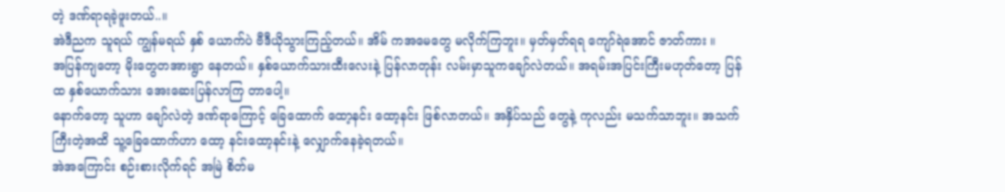တဲ့ ဒဏ်ရာရခဲ့ဖူးတယ်..။
အဲဒီညက သူရယ် ကျွန်မရယ် နှစ် ယောက်ပဲ ဗီဒီယိုသွားကြည့်တယ်။ အိမ် ကအမေတွေ မလိုက်ကြဘူး။ မှတ်မှတ်ရရ ကျော်ရဲအောင် ဇာတ်ကား ။
အပြန်ကျတော့ မိုးတွေတအားရွာ နေတယ်။ နှစ်ယောက်သားထီးလေးနဲ့ ပြန်လာတုန်း လမ်းမှာသူကချော်လဲတယ်။ အရမ်းအပြင်းကြီးမဟုတ်တော့ ပြန်ထ နှစ်ယောက်သား အေးဆေးပြန်လာကြ တာပေါ့။
နောက်တော့ သူဟာ ချော်လဲတဲ့ ဒဏ်ရာကြောင့် ခြေထောက် ထော့နင်း ထော့နင်း ဖြစ်လာတယ်။ အနှိပ်သည် တွေနဲ့ ကုလည်း မသက်သာဘူး။ အသက် ကြီးတဲ့အထိ သူ့ခြေထောက်ဟာ ထော့ နင်းထော့နင်းနဲ့ လျှောက်နေခဲ့ရတယ်။
အဲအကြောင်း စဉ်းစားလိုက်ရင် အမြဲ စိတ်မ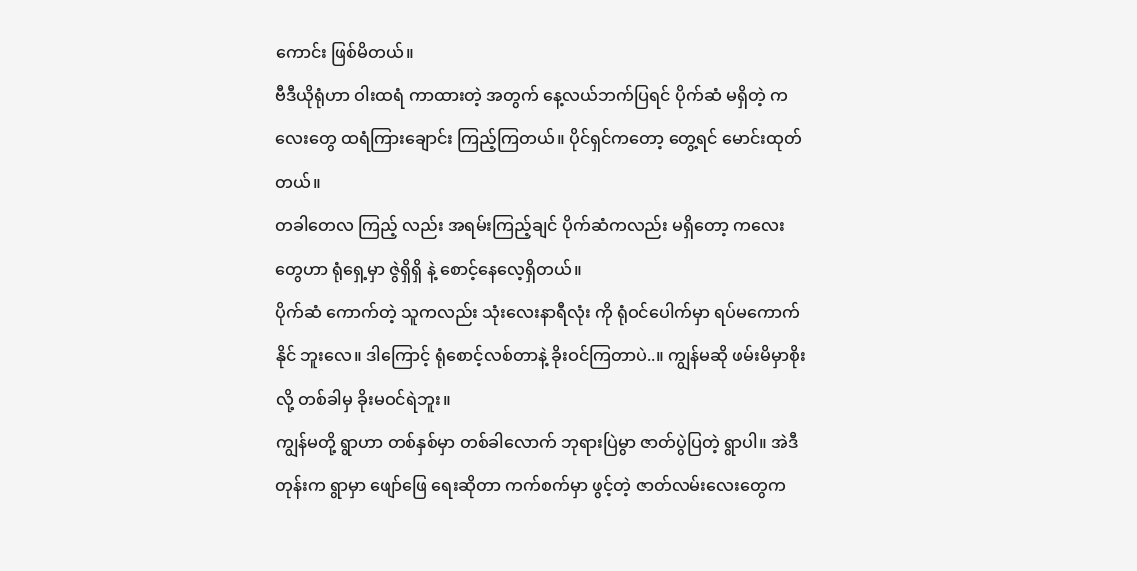ကောင်း ဖြစ်မိတယ်။
ဗီဒီယိုရုံဟာ ဝါးထရံ ကာထားတဲ့ အတွက် နေ့လယ်ဘက်ပြရင် ပိုက်ဆံ မရှိတဲ့ ကလေးတွေ ထရံကြားချောင်း ကြည့်ကြတယ်။ ပိုင်ရှင်ကတော့ တွေ့ရင် မောင်းထုတ်တယ်။
တခါတေလ ကြည့် လည်း အရမ်းကြည့်ချင် ပိုက်ဆံကလည်း မရှိတော့ ကလေးတွေဟာ ရုံရှေ့မှာ ဇွဲရှိရှိ နဲ့ စောင့်နေလေ့ရှိတယ်။
ပိုက်ဆံ ကောက်တဲ့ သူကလည်း သုံးလေးနာရီလုံး ကို ရုံဝင်ပေါက်မှာ ရပ်မကောက်နိုင် ဘူးလေ။ ဒါကြောင့် ရုံစောင့်လစ်တာနဲ့ ခိုးဝင်ကြတာပဲ..။ ကျွန်မဆို ဖမ်းမိမှာစိုးလို့ တစ်ခါမှ ခိုးမဝင်ရဲဘူး။
ကျွန်မတို့ ရွာဟာ တစ်နှစ်မှာ တစ်ခါလောက် ဘုရားပြဲမွာ ဇာတ်ပွဲပြတဲ့ ရွာပါ။ အဲဒီတုန်းက ရွာမှာ ဖျော်ဖြေ ရေးဆိုတာ ကက်စက်မှာ ဖွင့်တဲ့ ဇာတ်လမ်းလေးတွေက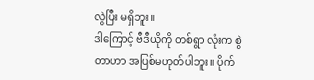လွဲပြီး မရှိဘူး။
ဒါကြောင့် ဗီဒီယိုကို တစ်ရွာ လုံးက စွဲတာဟာ အပြစ်မဟုတ်ပါဘူး။ ပိုက်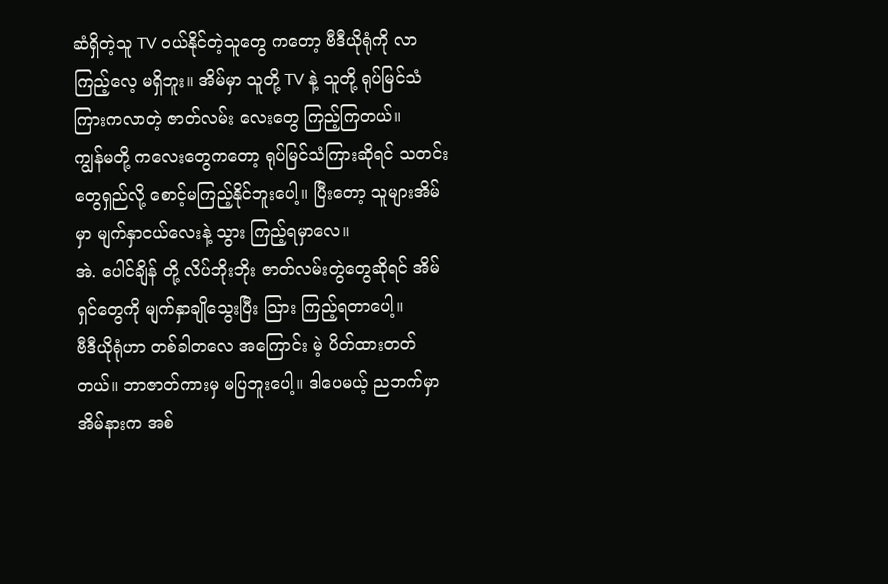ဆံရှိတဲ့သူ TV ဝယ်နိုင်တဲ့သူတွေ ကတော့ ဗီဒီယိုရုံကို လာကြည့်လေ့ မရှိဘူး။ အိမ်မှာ သူတို့ TV နဲ့ သူတို့ ရုပ်မြင်သံကြားကလာတဲ့ ဇာတ်လမ်း လေးတွေ ကြည့်ကြတယ်။
ကျွန်မတို့ ကလေးတွေကတော့ ရုပ်မြင်သံကြားဆိုရင် သတင်းတွေရှည်လို့ စောင့်မကြည့်နိုင်ဘူးပေါ့။ ပြီးတော့ သူများအိမ်မှာ မျက်နှာငယ်လေးနဲ့ သွား ကြည့်ရမှာလေ။
အဲ. ပေါင်ချိန် တို့ လိပ်ဘိုးဘိုး ဇာတ်လမ်းတွဲတွေဆိုရင် အိမ်ရှင်တွေကို မျက်နှာချိုသွေးပြီး သြား ကြည့်ရတာပေါ့။
ဗီဒီယိုရုံဟာ တစ်ခါတလေ အကြောင်း မဲ့ ပိတ်ထားတတ်တယ်။ ဘာဇာတ်ကားမှ မပြဘူးပေါ့။ ဒါပေမယ့် ညဘက်မှာ အိမ်နားက အစ်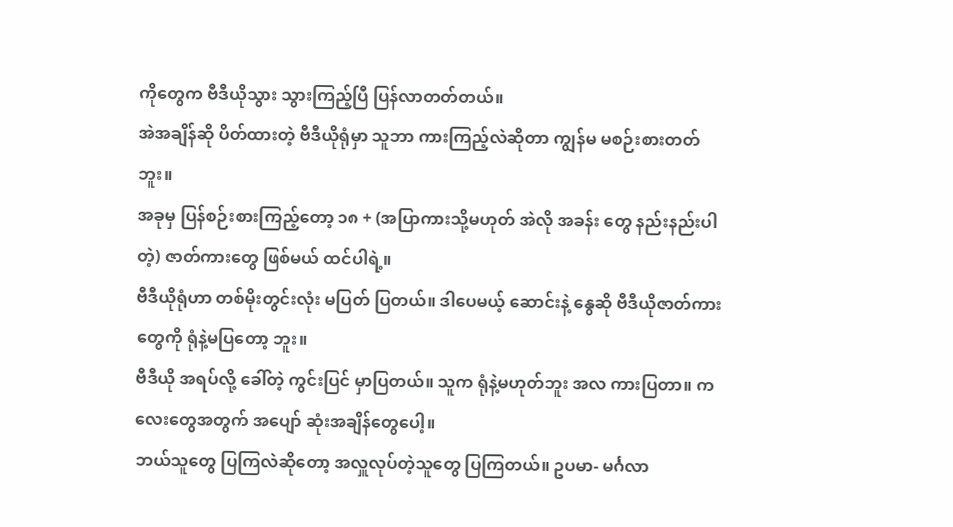ကိုတွေက ဗီဒီယိုသွား သွားကြည့်ပြီ ပြန်လာတတ်တယ်။
အဲအချိန်ဆို ပိတ်ထားတဲ့ ဗီဒီယိုရုံမှာ သူဘာ ကားကြည့်လဲဆိုတာ ကျွန်မ မစဉ်းစားတတ်ဘူး။
အခုမှ ပြန်စဉ်းစားကြည့်တော့ ၁၈ + (အပြာကားသို့မဟုတ် အဲလို အခန်း တွေ နည်းနည်းပါတဲ့) ဇာတ်ကားတွေ ဖြစ်မယ် ထင်ပါရဲ့။
ဗီဒီယိုရုံဟာ တစ်မိုးတွင်းလုံး မပြတ် ပြတယ်။ ဒါပေမယ့် ဆောင်းနဲ့ နွေဆို ဗီဒီယိုဇာတ်ကားတွေကို ရုံနဲ့မပြတော့ ဘူး။
ဗီဒီယို အရပ်လို့ ခေါ်တဲ့ ကွင်းပြင် မှာပြတယ်။ သူက ရုံနဲ့မဟုတ်ဘူး အလ ကားပြတာ။ ကလေးတွေအတွက် အပျော် ဆုံးအချိန်တွေပေါ့။
ဘယ်သူတွေ ပြကြလဲဆိုတော့ အလှူလုပ်တဲ့သူတွေ ပြကြတယ်။ ဥပမာ- မင်္ဂလာ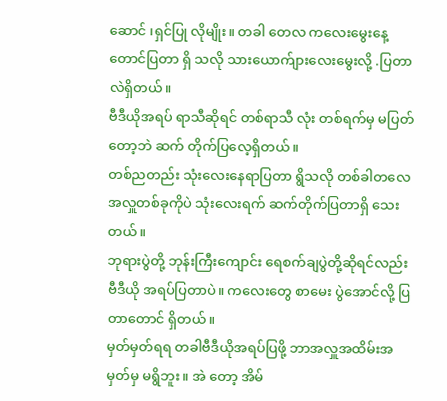ဆောင် ၊ရှင်ပြု လိုမျိုး။ တခါ တေလ ကလေးမွေးနေ့တောင်ပြတာ ရှိ သလို သားယောက်ျားလေးမွေးလို့ .ပြတာလဲရှိတယ်။
ဗီဒီယိုအရပ် ရာသီဆိုရင် တစ်ရာသီ လုံး တစ်ရက်မှ မပြတ်တော့ဘဲ ဆက် တိုက်ပြလေ့ရှိတယ်။
တစ်ညတည်း သုံးလေးနေရာပြတာ ရွိသလို တစ်ခါတလေ အလှူတစ်ခုကိုပဲ သုံးလေးရက် ဆက်တိုက်ပြတာရှိ သေး တယ်။
ဘုရားပွဲတို့ ဘုန်းကြီးကျောင်း ရေစက်ချပွဲတို့ဆိုရင်လည်း ဗီဒီယို အရပ်ပြတာပဲ။ ကလေးတွေ စာမေး ပွဲအောင်လို့ ပြတာတောင် ရှိတယ်။
မှတ်မှတ်ရရ တခါဗီဒီယိုအရပ်ပြဖို့ ဘာအလှူအထိမ်းအမှတ်မှ မရွိဘူး။ အဲ တော့ အိမ်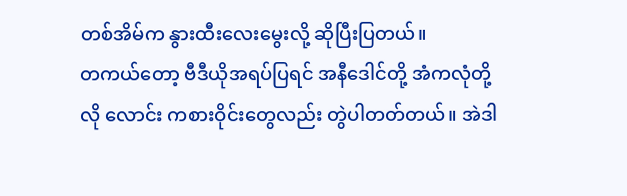တစ်အိမ်က နွားထီးလေးမွေးလို့ ဆိုပြီးပြတယ်။
တကယ်တော့ ဗီဒီယိုအရပ်ပြရင် အနီဒေါင်တို့ အံကလုံတို့လို လောင်း ကစားဝိုင်းတွေလည်း တွဲပါတတ်တယ်။ အဲဒါ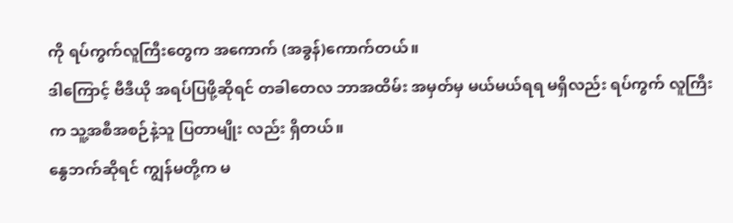ကို ရပ်ကွက်လူကြီးတွေက အကောက် (အခွန်)ကောက်တယ်။
ဒါကြောင့် ဗီဒီယို အရပ်ပြဖို့ဆိုရင် တခါတေလ ဘာအထိမ်း အမှတ်မှ မယ်မယ်ရရ မရှိလည်း ရပ်ကွက် လူကြီးက သူ့အစီအစဉ်နဲ့သူ ပြတာမျိုး လည်း ရှိတယ်။
နွေဘက်ဆိုရင် ကျွန်မတို့က မ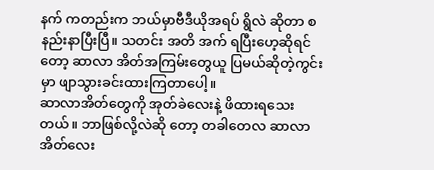နက် ကတည်းက ဘယ်မှာဗီဒီယိုအရပ် ရွိလဲ ဆိုတာ စနည်းနာပြီးပြီ။ သတင်း အတိ အက် ရပြီးဟေ့ဆိုရင်တော့ ဆာလာ အိတ်အကြမ်းတွေယူ ပြမယ်ဆိုတဲ့ကွင်းမှာ ဖျာသွားခင်းထားကြတာပေါ့။
ဆာလာအိတ်တွေကို အုတ်ခဲလေးနဲ့ ဖိထားရသေးတယ်။ ဘာဖြစ်လို့လဲဆို တော့ တခါတေလ ဆာလာအိတ်လေး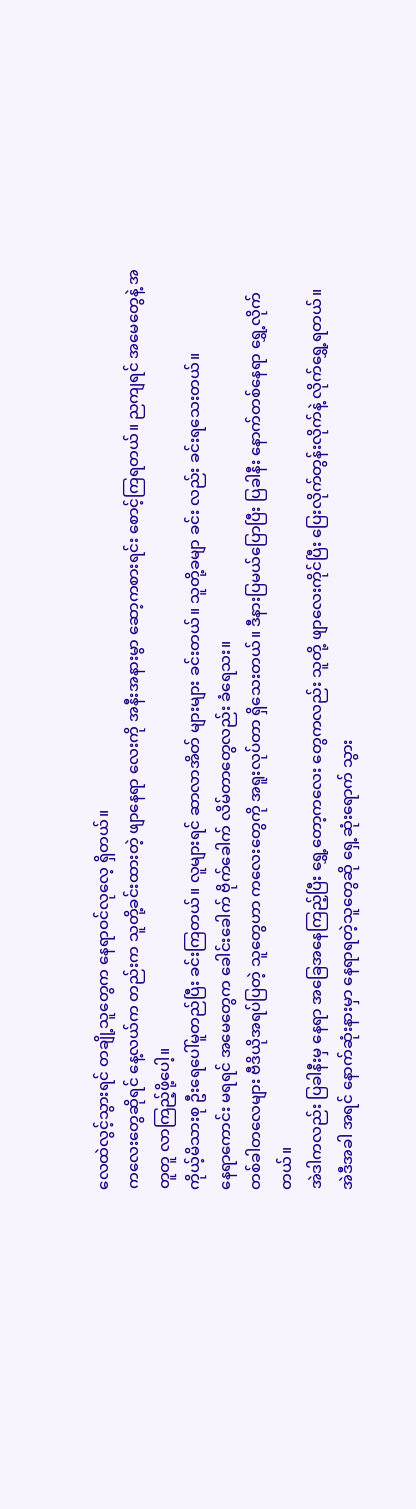လေထဲလွင့်သွားရင် တချို့သူတွေက နေရာဝင်လုလေ့ ရှိတယ်။
ကလေးတွေဆိုရင် နေ့လယ်က တည်းက သူတို့ခင်းထားတဲ့ ဖျာနေရာ လေးကို အနီးအနားမွာ ဆော့ကစားရင်း စောင့်ကြရတယ်။ ညကျရင် အမေတွေနဲ့ အတူတူ လာကြည့်ဖို့ပေါ့။
ကိုယ့်မိသားစု ဦးရေပေါ်မူတည်ပြီး ခင်းကြတယ်။ လူများရင် ဆာလာအိတ် များများ ခင်းတယ်။ သူတို့ခမျာ ခင်း လည်း ခင်းရသေးတယ်။
နေရာကောင်း မရရင် အမေတွေက ခေါင်းခေါက် ဗိုက်ခေါက် လိမ်တာတွေလည်း ခံရေသး။
တစ်ခါတလေများ ဗီဒိယိုအရပ်ပြတဲ့ သူတွေဟာ ကလေးတွေကို အရူးလုပ်တာ ရှိသေးတယ်။ ဒီနားပြမယ်ပြောပြီး ပြခါနီး နောက်တစ်နေရာ ရွှေ့လိုက်တယ်။
အဲဒါကလည်း ပြခါနီးမှ နေရာ အခြေအနေကြည့်ပြီး ရွှေ့တော့ကလေး တွေကလည်း သူတို့ ဖျာလေးကိုင်ပြီး ပြေးလိုက်တွန်းလိုက်နဲ့ လိုက်ရွှေ့ရတယ်။
အဲဒီအခါ အရင် နောက်ဆုံးနားမှာ နေရာရတဲ့သူတွေဆို ရှေ့ဆုံးရောက် သွား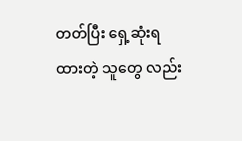တတ်ပြီး ရှေ့ဆုံးရထားတဲ့ သူတွေ လည်း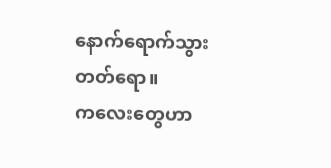နောက်ရောက်သွား တတ်ရော။
ကလေးတွေဟာ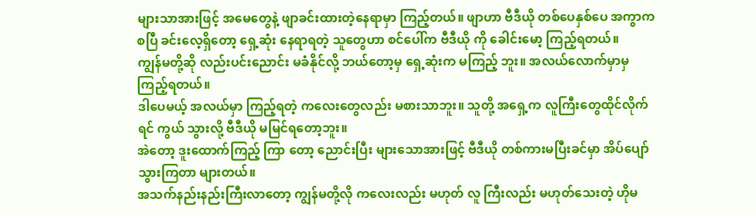များသာအားဖြင့် အမေတွေနဲ့ ဖျာခင်းထားတဲ့နေရာမှာ ကြည့်တယ်။ ဖျာဟာ ဗီဒီယို တစ်ပေနှစ်ပေ အကွာကစပြီ ခင်းလေ့ရှိတော့ ရှေ့ဆုံး နေရာရတဲ့ သူတွေဟာ စင်ပေါ်က ဗီဒီယို ကို ခေါင်းမော့ ကြည့်ရတယ်။
ကျွန်မတို့ဆို လည်းပင်းညောင်း မခံနိုင်လို့ ဘယ်တော့မှ ရှေ့ဆုံးက မကြည့် ဘူး။ အလယ်လောက်မှာမှ ကြည့်ရတယ်။
ဒါပေမယ့် အလယ်မှာ ကြည့်ရတဲ့ ကလေးတွေလည်း မစားသာဘူး။ သူတို့ အရှေ့က လူကြီးတွေထိုင်လိုက်ရင် ကွယ် သွားလို့ ဗီဒီယို မမြင်ရတော့ဘူး။
အဲတော့ ဒူးထောက်ကြည့် ကြာ တော့ ညောင်းပြီး များသောအားဖြင့် ဗီဒီယို တစ်ကားမပြီးခင်မှာ အိပ်ပျော် သွားကြတာ များတယ်။
အသက်နည်းနည်းကြီးလာတော့ ကျွန်မတို့လို ကလေးလည်း မဟုတ် လူ ကြီးလည်း မဟုတ်သေးတဲ့ ဟိုမ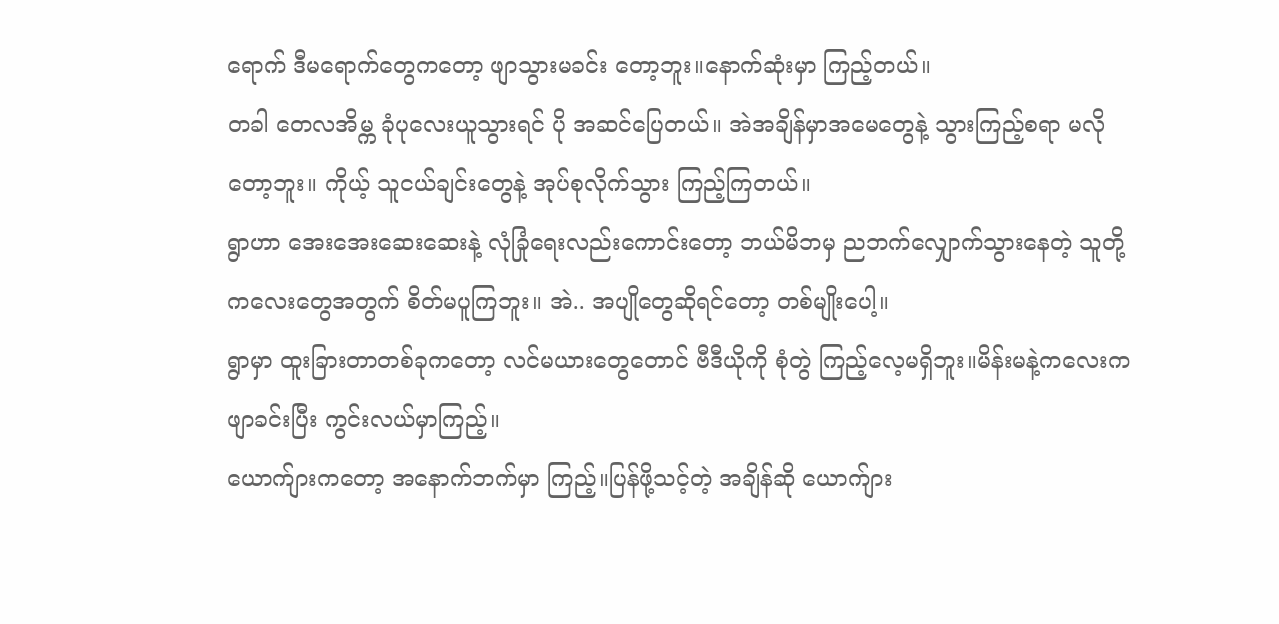ရောက် ဒီမရောက်တွေကတော့ ဖျာသွားမခင်း တော့ဘူး။နောက်ဆုံးမှာ ကြည့်တယ်။
တခါ တေလအိမ္က ခုံပုလေးယူသွားရင် ပို အဆင်ပြေတယ်။ အဲအချိန်မှာအမေတွေနဲ့ သွားကြည့်စရာ မလိုတော့ဘူး။ ကိုယ့် သူငယ်ချင်းတွေနဲ့ အုပ်စုလိုက်သွား ကြည့်ကြတယ်။
ရွာဟာ အေးအေးဆေးဆေးနဲ့ လုံခြုံရေးလည်းကောင်းတော့ ဘယ်မိဘမှ ညဘက်လျှောက်သွားနေတဲ့ သူတို့ ကလေးတွေအတွက် စိတ်မပူကြဘူး။ အဲ.. အပျိုတွေဆိုရင်တော့ တစ်မျိုးပေါ့။
ရွာမှာ ထူးခြားတာတစ်ခုကတော့ လင်မယားတွေတောင် ဗီဒီယိုကို စုံတွဲ ကြည့်လေ့မရှိဘူး။မိန်းမနဲ့ကလေးက ဖျာခင်းပြီး ကွင်းလယ်မှာကြည့်။
ယောက်ျားကတော့ အနောက်ဘက်မှာ ကြည့်။ပြန်ဖို့သင့်တဲ့ အချိန်ဆို ယောက်ျား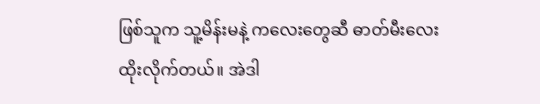ဖြစ်သူက သူ့မိန်းမနဲ့ ကလေးတွေဆီ ဓာတ်မီးလေးထိုးလိုက်တယ်။ အဲဒါ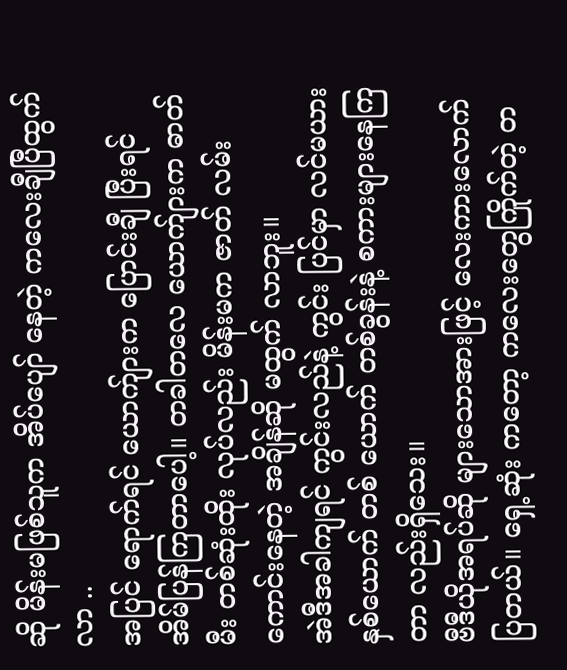ဆို မိန်းမဖြစ်သူက အိပ်ပျော် နေတဲ့ ကလေးချီပြီထွက်လာ ..
အပြင် ရောက်ရင် ယောက်ျားက ပြောင်းချီ ပြီးရင် အိမ်ပြန်ကြတာပေါ့။ တခါတလေ ယောက်ျားက ဓာတ်မီး တစ်ဆုံးထိုး လုပ်လည်း မိန်းမက ဇာတ် လမ်းကောင်းနေတဲ့ အချိန်ဆို မထွက် လာဘူး။
အဲဒီအခါကျရင် ကွင်းလည်နဲ့ ကွင်း ပြင်မှာ လင်မယားနှစ်ယောက် တစ် ယောက် တစ်ခွန်းနဲ့ စကားများနေကြတာ လည်းရှိသေး။
ဗီဒီယိုအရပ်ဆို များသောအားဖြင့် လေးကားလောက်ပြတယ်။ ရှေ့ဆုံး ကတော့ ကလေးတွေကြိုက်တဲ့ တ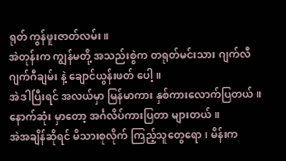ရုတ် ကွန်ဖူးဇာတ်လမ်း။
အဲတုန်းက ကျွန်မတို့ အသည်းစွဲက တရုတ်မင်းသား ဂျက်လီ ဂျက်ဂီချမ်း နဲ့ ချောင်ယွန်းဖတ် ပေါ့။
အဲဒါပြီးရင် အလယ်မှာ မြန်မာကား နှစ်ကားလောက်ပြတယ်။ နောက်ဆုံး မှာတော့ အင်္ဂလိပ်ကားပြတာ များတယ်။
အဲအချိန်ဆိုရင် မိသားစုလိုက် ကြည့်သူတွေရော၊ မိန်းက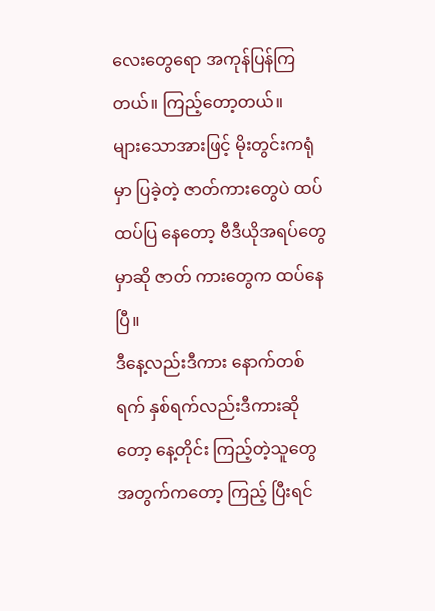လေးတွေရော အကုန်ပြန်ကြတယ်။ ကြည့်တော့တယ်။
များသောအားဖြင့် မိုးတွင်းကရုံမှာ ပြခဲ့တဲ့ ဇာတ်ကားတွေပဲ ထပ်ထပ်ပြ နေတော့ ဗီဒီယိုအရပ်တွေမှာဆို ဇာတ် ကားတွေက ထပ်နေပြီ။
ဒီနေ့လည်းဒီကား နောက်တစ်ရက် နှစ်ရက်လည်းဒီကားဆိုတော့ နေ့တိုင်း ကြည့်တဲ့သူတွေအတွက်ကတော့ ကြည့် ပြီးရင်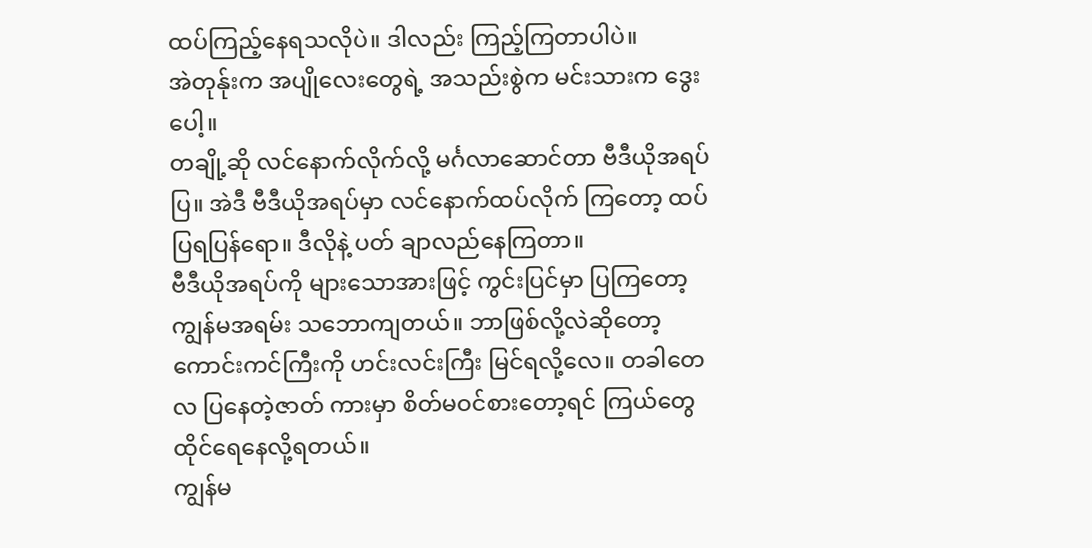ထပ်ကြည့်နေရသလိုပဲ။ ဒါလည်း ကြည့်ကြတာပါပဲ။
အဲတုန်ုးက အပျိုလေးတွေရဲ့ အသည်းစွဲက မင်းသားက ဒွေး ပေါ့။
တချို့ဆို လင်နောက်လိုက်လို့ မင်္ဂလာဆောင်တာ ဗီဒီယိုအရပ်ပြ။ အဲဒီ ဗီဒီယိုအရပ်မှာ လင်နောက်ထပ်လိုက် ကြတော့ ထပ်ပြရပြန်ရော။ ဒီလိုနဲ့ ပတ် ချာလည်နေကြတာ။
ဗီဒီယိုအရပ်ကို များသောအားဖြင့် ကွင်းပြင်မှာ ပြကြတော့ ကျွန်မအရမ်း သဘောကျတယ်။ ဘာဖြစ်လို့လဲဆိုတော့ ကောင်းကင်ကြီးကို ဟင်းလင်းကြီး မြင်ရလို့လေ။ တခါတေလ ပြနေတဲ့ဇာတ် ကားမှာ စိတ်မဝင်စားတော့ရင် ကြယ်တွေ ထိုင်ရေနေလို့ရတယ်။
ကျွန်မ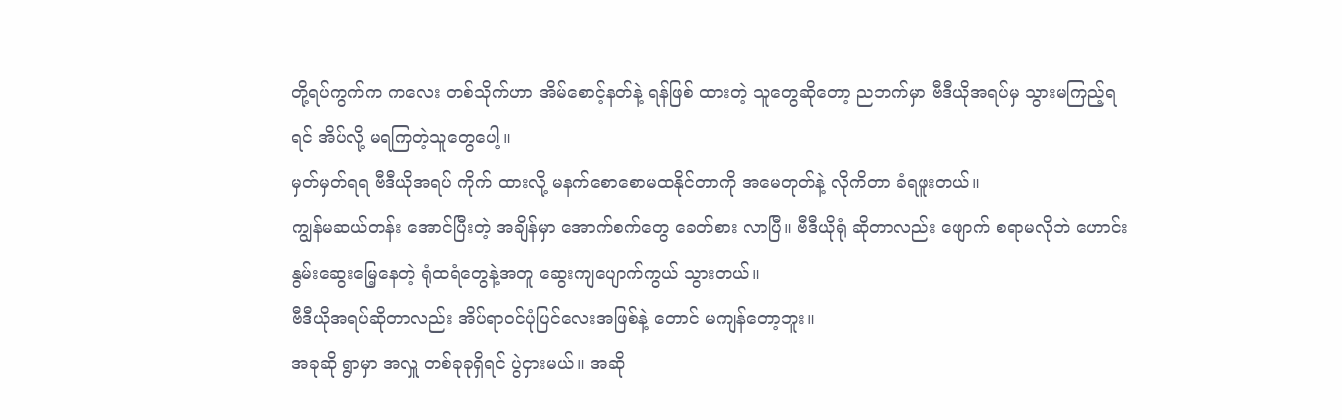တို့ရပ်ကွက်က ကလေး တစ်သိုက်ဟာ အိမ်စောင့်နတ်နဲ့ ရန်ဖြစ် ထားတဲ့ သူတွေဆိုတော့ ညဘက်မှာ ဗီဒီယိုအရပ်မှ သွားမကြည့်ရရင် အိပ်လို့ မရကြတဲ့သူတွေပေါ့။
မှတ်မှတ်ရရ ဗီဒီယိုအရပ် ကိုက် ထားလို့ မနက်စောစောမထနိုင်တာကို အမေတုတ်နဲ့ လိုကိတာ ခံရဖူးတယ်။
ကျွန်မဆယ်တန်း အောင်ပြီးတဲ့ အချိန်မှာ အောက်စက်တွေ ခေတ်စား လာပြီ။ ဗီဒီယိုရုံ ဆိုတာလည်း ဖျောက် စရာမလိုဘဲ ဟောင်းနွမ်းဆွေးမြေ့နေတဲ့ ရုံထရံတွေနဲ့အတူ ဆွေးကျပျောက်ကွယ် သွားတယ်။
ဗီဒီယိုအရပ်ဆိုတာလည်း အိပ်ရာဝင်ပုံပြင်လေးအဖြစ်နဲ့ တောင် မကျန်တော့ဘူး။
အခုဆို ရွာမှာ အလှူ တစ်ခုခုရှိရင် ပွဲငှားမယ်။ အဆို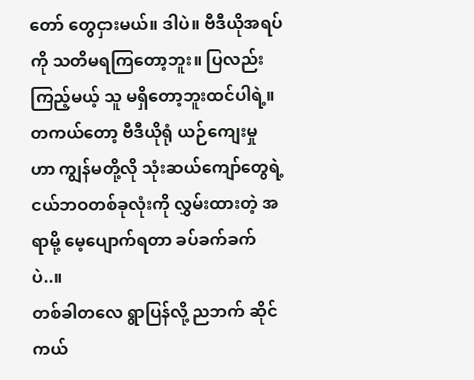တော် တွေငှားမယ်။ ဒါပဲ။ ဗီဒီယိုအရပ်ကို သတိမရကြတော့ဘူး။ ပြလည်းကြည့်မယ့် သူ မရှိတော့ဘူးထင်ပါရဲ့။
တကယ်တော့ ဗီဒီယိုရုံ ယဉ်ကျေးမှု ဟာ ကျွန်မတို့လို သုံးဆယ်ကျော်တွေရဲ့ ငယ်ဘဝတစ်ခုလုံးကို လွှမ်းထားတဲ့ အရာမို့ မေ့ပျောက်ရတာ ခပ်ခက်ခက်ပဲ..။
တစ်ခါတလေ ရွာပြန်လို့ ညဘက် ဆိုင်ကယ်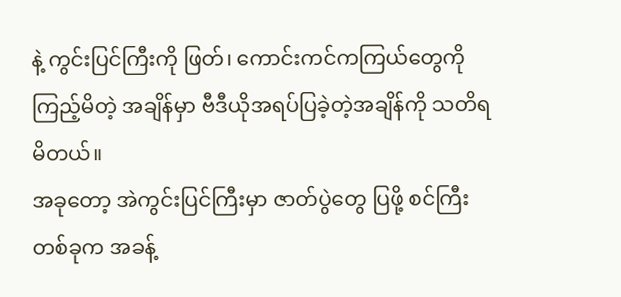နဲ့ ကွင်းပြင်ကြီးကို ဖြတ်၊ ကောင်းကင်ကကြယ်တွေကို ကြည့်မိတဲ့ အချိန်မှာ ဗီဒီယိုအရပ်ပြခဲ့တဲ့အချိန်ကို သတိရမိတယ်။
အခုတော့ အဲကွင်းပြင်ကြီးမှာ ဇာတ်ပွဲတွေ ပြဖို့ စင်ကြီးတစ်ခုက အခန့်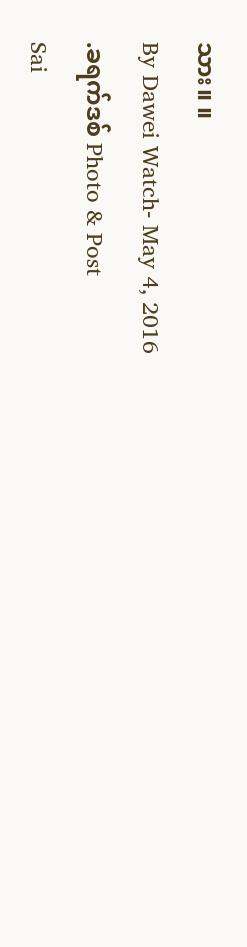သား။ ။
By Dawei Watch- May 4, 2016
.ခရက်ဒစ် Photo & Post
Sai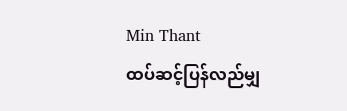Min Thant
ထပ်ဆင့်ပြန်လည်မျှ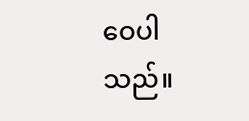ဝေပါသည်။